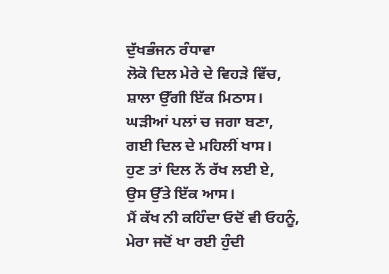ਦੁੱਖਭੰਜਨ ਰੰਧਾਵਾ
ਲੋਕੋ ਦਿਲ ਮੇਰੇ ਦੇ ਵਿਹੜੇ ਵਿੱਚ,
ਸ਼ਾਲਾ ਉੱਗੀ ਇੱਕ ਮਿਠਾਸ।
ਘੜੀਆਂ ਪਲਾਂ ਚ ਜਗਾ ਬਣਾ,
ਗਈ ਦਿਲ ਦੇ ਮਹਿਲੀਂ ਖਾਸ।
ਹੁਣ ਤਾਂ ਦਿਲ ਨੇਂ ਰੱਖ ਲਈ ਏ,
ਉਸ ਉੱਤੇ ਇੱਕ ਆਸ।
ਮੈਂ ਕੱਖ ਨੀ ਕਹਿੰਦਾ ਓਦੋਂ ਵੀ ਓਹਨੂੰ,
ਮੇਰਾ ਜਦੋਂ ਖਾ ਰਈ ਹੁੰਦੀ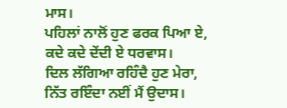ਮਾਸ।
ਪਹਿਲਾਂ ਨਾਲੋਂ ਹੁਣ ਫਰਕ ਪਿਆ ਏ,
ਕਦੇ ਕਦੇ ਦੇਂਦੀ ਏ ਧਰਵਾਸ।
ਦਿਲ ਲੱਗਿਆ ਰਹਿੰਦੈ ਹੁਣ ਮੇਰਾ,
ਨਿੱਤ ਰਇੰਦਾ ਨਈਂ ਮੈਂ ਉਦਾਸ।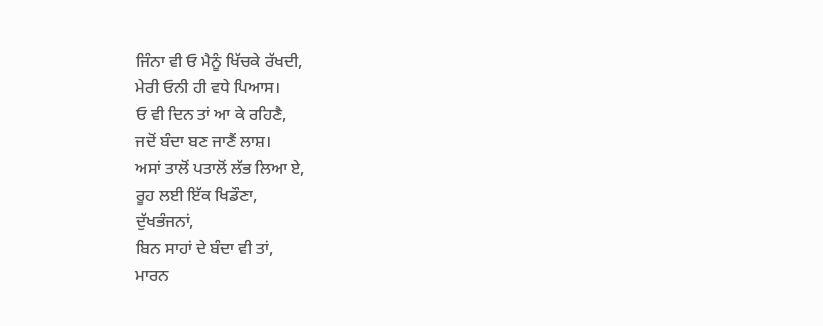ਜਿੰਨਾ ਵੀ ਓ ਮੈਨੂੰ ਖਿੱਚਕੇ ਰੱਖਦੀ,
ਮੇਰੀ ਓਨੀ ਹੀ ਵਧੇ ਪਿਆਸ।
ਓ ਵੀ ਦਿਨ ਤਾਂ ਆ ਕੇ ਰਹਿਣੈ,
ਜਦੋਂ ਬੰਦਾ ਬਣ ਜਾਣੈਂ ਲਾਸ਼।
ਅਸਾਂ ਤਾਲੋਂ ਪਤਾਲੋਂ ਲੱਭ ਲਿਆ ਏ,
ਰੂਹ ਲਈ ਇੱਕ ਖਿਡੌਣਾ,
ਦੁੱਖਭੰਜਨਾਂ,
ਬਿਨ ਸਾਹਾਂ ਦੇ ਬੰਦਾ ਵੀ ਤਾਂ,
ਮਾਰਨ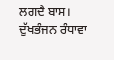ਲਗਦੈ ਬਾਸ।
ਦੁੱਖਭੰਜਨ ਰੰਧਾਵਾ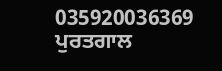035920036369
ਪੁਰਤਗਾਲ